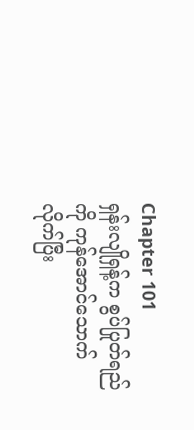Chapter 101
ရှန်းလျိုရှန့်က စွပ်ပြုတ်ရည်ကို ကုန်အောင်သောက်လိုက်ပြီး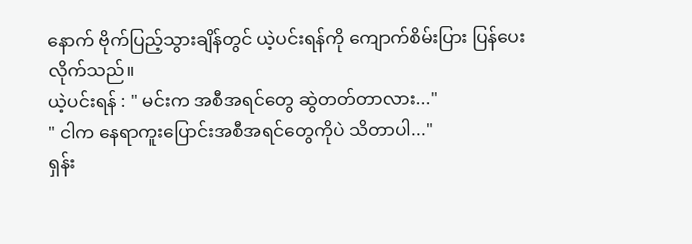နောက် ဗိုက်ပြည့်သွားချိန်တွင် ယဲ့ပင်းရန်ကို ကျောက်စိမ်းပြား ပြန်ပေးလိုက်သည်။
ယဲ့ပင်းရန် : " မင်းက အစီအရင်တွေ ဆွဲတတ်တာလား..."
" ငါက နေရာကူးပြောင်းအစီအရင်တွေကိုပဲ သိတာပါ..."
ရှန်း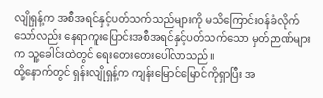လျိုရှန့်က အစီအရင်နှင့်ပတ်သက်သည်များကို မသိကြောင်းဝန်ခံလိုက်သော်လည်း နေရာကူးပြောင်းအစီအရင်နှင့်ပတ်သက်သော မှတ်ဉာဏ်များက သူ့ခေါင်းထဲတွင် ရေးတေးတေးပေါ်လာသည်။
ထို့နောက်တွင် ရှန်းလျိုရှန့်က ကျန်းမြောင်မြောင်ကိုရှာပြီး အ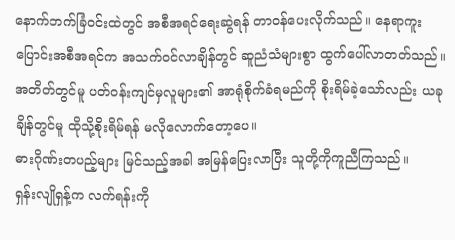နောက်ဘက်ခြံဝင်းထဲတွင် အစီအရင်ရေးဆွဲရန် တာဝန်ပေးလိုက်သည်။ နေရာကူးပြောင်းအစီအရင်က အသက်ဝင်လာချိန်တွင် ဆူညံသံများစွာ ထွက်ပေါ်လာတတ်သည်။ အတိတ်တွင်မူ ပတ်ဝန်းကျင်မှလူများ၏ အာရုံစိုက်ခံရမည်ကို စိုးရိမ်ခဲ့သော်လည်း ယခုချိန်တွင်မူ ထိုသို့စိုးရိမ်ရန် မလိုလောက်တော့ပေ။
ဓားဂိုဏ်းတပည့်များ မြင်သည့်အခါ အမြန်ပြေးလာပြီး သူတို့ကိုကူညီကြသည်။
ရှန်းလျိုရှန့်က လက်ရန်းကို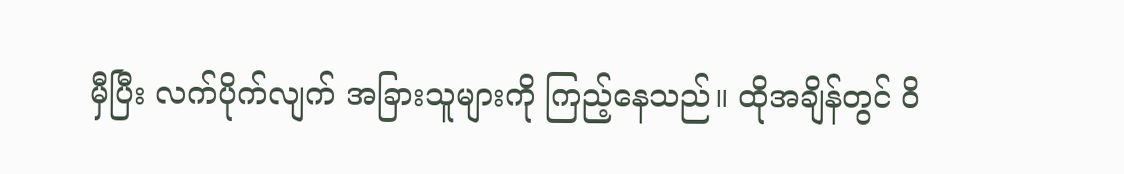မှီပြီး လက်ပိုက်လျက် အခြားသူများကို ကြည့်နေသည်။ ထိုအချိန်တွင် ဝိ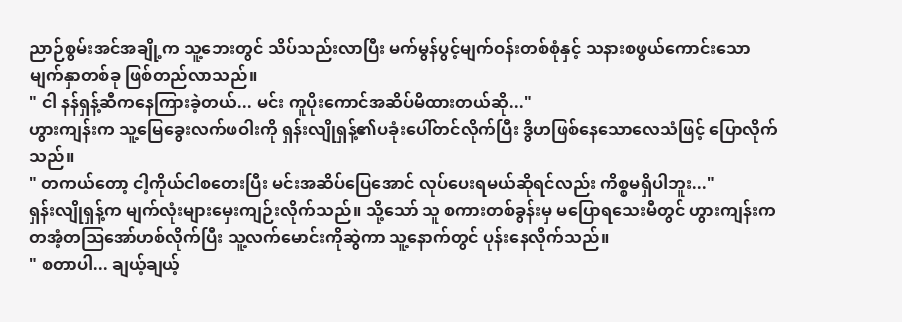ညာဉ်စွမ်းအင်အချို့က သူ့ဘေးတွင် သိပ်သည်းလာပြီး မက်မွန်ပွင့်မျက်ဝန်းတစ်စုံနှင့် သနားစဖွယ်ကောင်းသော မျက်နှာတစ်ခု ဖြစ်တည်လာသည်။
" ငါ နန်ရှန့်ဆီကနေကြားခဲ့တယ်... မင်း ကူပိုးကောင်အဆိပ်မိထားတယ်ဆို..."
ဟွားကျန်းက သူ့မြေခွေးလက်ဖဝါးကို ရှန်းလျိုရှန့်၏ပခုံးပေါ်တင်လိုက်ပြီး ဒွိဟဖြစ်နေသောလေသံဖြင့် ပြောလိုက်သည်။
" တကယ်တော့ ငါ့ကိုယ်ငါစတေးပြီး မင်းအဆိပ်ပြေအောင် လုပ်ပေးရမယ်ဆိုရင်လည်း ကိစ္စမရှိပါဘူး..."
ရှန်းလျိုရှန့်က မျက်လုံးများမှေးကျဉ်းလိုက်သည်။ သို့သော် သူ စကားတစ်ခွန်းမှ မပြောရသေးမီတွင် ဟွားကျန်းက တအံ့တဩအော်ဟစ်လိုက်ပြီး သူ့လက်မောင်းကိုဆွဲကာ သူ့နောက်တွင် ပုန်းနေလိုက်သည်။
" စတာပါ... ချယ့်ချယ့်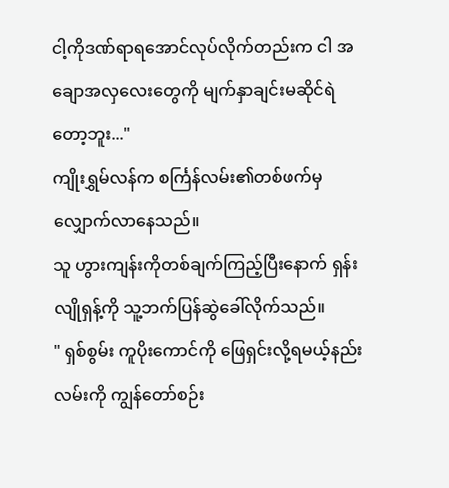ငါ့ကိုဒဏ်ရာရအောင်လုပ်လိုက်တည်းက ငါ အချောအလှလေးတွေကို မျက်နှာချင်းမဆိုင်ရဲတော့ဘူး..."
ကျိုးရွှမ်လန်က စင်္ကြန်လမ်း၏တစ်ဖက်မှ လျှောက်လာနေသည်။
သူ ဟွားကျန်းကိုတစ်ချက်ကြည့်ပြီးနောက် ရှန်းလျိုရှန့်ကို သူ့ဘက်ပြန်ဆွဲခေါ်လိုက်သည်။
" ရှစ်စွမ်း ကူပိုးကောင်ကို ဖြေရှင်းလို့ရမယ့်နည်းလမ်းကို ကျွန်တော်စဉ်း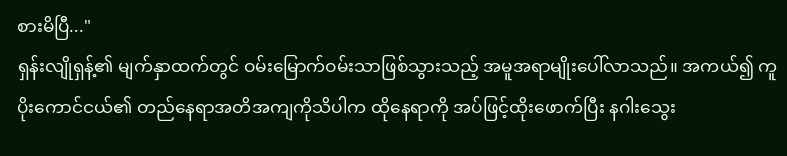စားမိပြီ..."
ရှန်းလျိုရှန့်၏ မျက်နှာထက်တွင် ဝမ်းမြောက်ဝမ်းသာဖြစ်သွားသည့် အမူအရာမျိုးပေါ်လာသည်။ အကယ်၍ ကူပိုးကောင်ငယ်၏ တည်နေရာအတိအကျကိုသိပါက ထိုနေရာကို အပ်ဖြင့်ထိုးဖောက်ပြီး နဂါးသွေး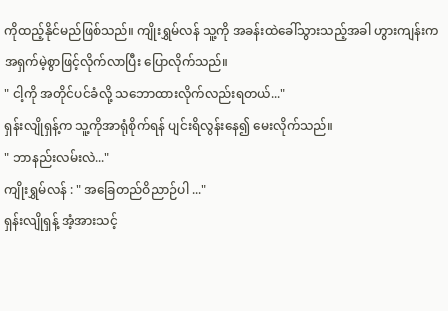ကိုထည့်နိုင်မည်ဖြစ်သည်။ ကျိုးရွှမ်လန် သူ့ကို အခန်းထဲခေါ်သွားသည့်အခါ ဟွားကျန်းက အရှက်မဲ့စွာဖြင့်လိုက်လာပြီး ပြောလိုက်သည်။
" ငါ့ကို အတိုင်ပင်ခံလို့ သဘောထားလိုက်လည်းရတယ်..."
ရှန်းလျိုရှန့်က သူ့ကိုအာရုံစိုက်ရန် ပျင်းရိလွန်းနေ၍ မေးလိုက်သည်။
" ဘာနည်းလမ်းလဲ..."
ကျိုးရွှမ်လန် : " အခြေတည်ဝိညာဉ်ပါ ..."
ရှန်းလျိုရှန့် အံ့အားသင့်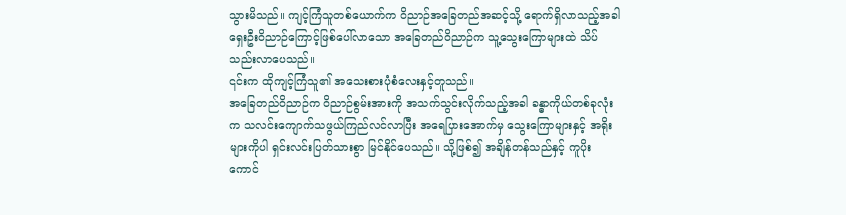သွားမိသည်။ ကျင့်ကြံသူတစ်ယောက်က ဝိညာဉ်အခြေတည်အဆင့်သို့ ရောက်ရှိလာသည့်အခါ ရှေးဦးဝိညာဉ်ကြောင့်ဖြစ်ပေါ်လာသော အခြေတည်ဝိညာဉ်က သူ့သွေးကြောများထဲ သိပ်သည်းလာပေသည်။
၎င်းက ထိုကျင့်ကြံသူ၏ အသေးစားပုံစံလေးနှင့်တူသည်။
အခြေတည်ဝိညာဉ်က ဝိညာဉ်စွမ်းအားကို အသက်သွင်းလိုက်သည့်အခါ ခန္ဓာကိုယ်တစ်ခုလုံးက သလင်းကျောက်သဖွယ်ကြည်လင်လာပြီး အရေပြားအောက်မှ သွေးကြောများနှင့် အရိုးများကိုပါ ရှင်းလင်းပြတ်သားစွာ မြင်နိုင်ပေသည်။ သို့ဖြစ်၍ အချိန်တန်သည်နှင့် ကူပိုးကောင်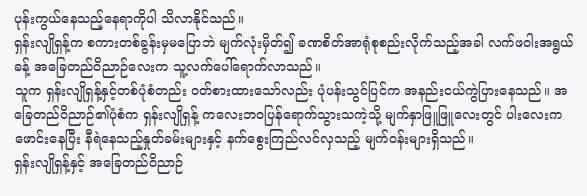ပုန်းကွယ်နေသည့်နေရာကိုပါ သိလာနိုင်သည်။
ရှန်းလျိုရှန့်က စကားတစ်ခွန်းမှမပြောဘဲ မျက်လုံးမှိတ်၍ ခဏစိတ်အာရုံစုစည်းလိုက်သည့်အခါ လက်ဖဝါးအရွယ်ခန့် အခြေတည်ဝိညာဉ်လေးက သူ့လက်ပေါ်ရောက်လာသည်။
သူက ရှန်းလျိုရှန့်နှင့်တစ်ပုံစံတည်း ဝတ်စားထားသော်လည်း ပုံပန်းသွင်ပြင်က အနည်းငယ်ကွဲပြားနေသည်။ အခြေတည်ဝိညာဉ်၏ပုံစံက ရှန်းလျိုရှန့် ကလေးဘဝပြန်ရောက်သွားသကဲ့သို့ မျက်နှာဖြူဖြူလေးတွင် ပါးလေးကဖောင်းနေပြီး နီရဲနေသည့်နှုတ်ခမ်းများနှင့် နက်စွေးကြည်လင်လှသည့် မျက်ဝန်းများရှိသည်။
ရှန်းလျိုရှန့်နှင့် အခြေတည်ဝိညာဉ်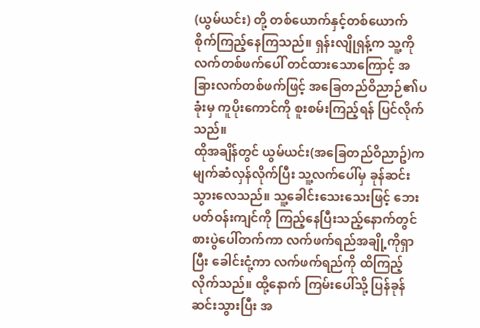(ယွမ်ယင်း) တို့ တစ်ယောက်နှင့်တစ်ယောက် စိုက်ကြည့်နေကြသည်။ ရှန်းလျိုရှန့်က သူ့ကိုလက်တစ်ဖက်ပေါ် တင်ထားသောကြောင့် အခြားလက်တစ်ဖက်ဖြင့် အခြေတည်ဝိညာဉ်၏ပခုံးမှ ကူပိုးကောင်ကို စူးစမ်းကြည့်ရန် ပြင်လိုက်သည်။
ထိုအချိန်တွင် ယွမ်ယင်း(အခြေတည်ဝိညာဥ်)က မျက်ဆံလှန်လိုက်ပြီး သူ့လက်ပေါ်မှ ခုန်ဆင်းသွားလေသည်။ သူ့ခေါင်းသေးသေးဖြင့် ဘေးပတ်ဝန်းကျင်ကို ကြည့်နေပြီးသည့်နောက်တွင် စားပွဲပေါ်တက်ကာ လက်ဖက်ရည်အချို့ကိုရှာပြီး ခေါင်းငုံ့ကာ လက်ဖက်ရည်ကို ထိကြည့်လိုက်သည်။ ထို့နောက် ကြမ်းပေါ်သို့ ပြန်ခုန်ဆင်းသွားပြီး အ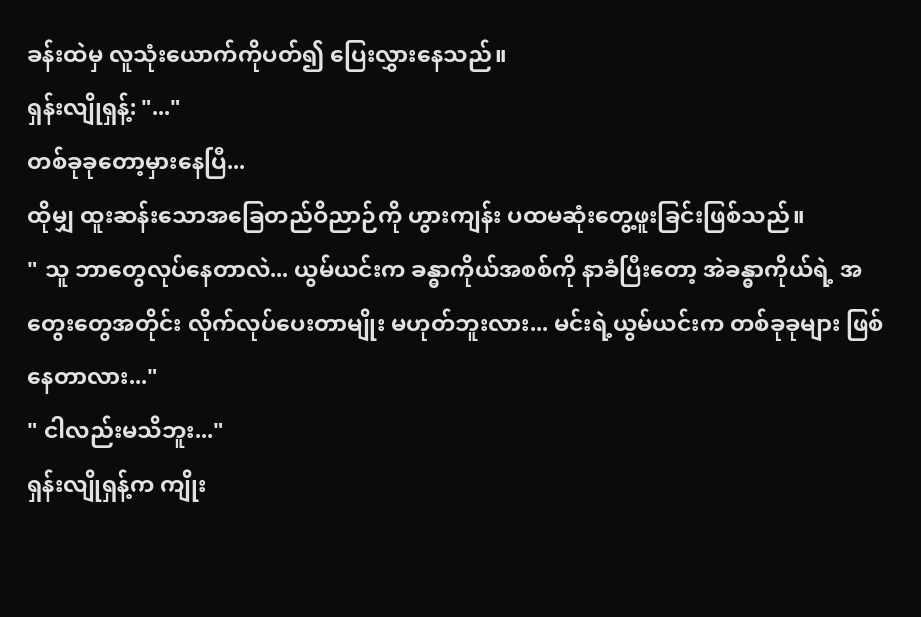ခန်းထဲမှ လူသုံးယောက်ကိုပတ်၍ ပြေးလွှားနေသည်။
ရှန်းလျိုရှန့်: "..."
တစ်ခုခုတော့မှားနေပြီ...
ထိုမျှ ထူးဆန်းသောအခြေတည်ဝိညာဉ်ကို ဟွားကျန်း ပထမဆုံးတွေ့ဖူးခြင်းဖြစ်သည်။
" သူ ဘာတွေလုပ်နေတာလဲ... ယွမ်ယင်းက ခန္ဓာကိုယ်အစစ်ကို နာခံပြီးတော့ အဲခန္ဓာကိုယ်ရဲ့ အတွေးတွေအတိုင်း လိုက်လုပ်ပေးတာမျိုး မဟုတ်ဘူးလား... မင်းရဲ့ယွမ်ယင်းက တစ်ခုခုများ ဖြစ်နေတာလား..."
" ငါလည်းမသိဘူး..."
ရှန်းလျိုရှန့်က ကျိုး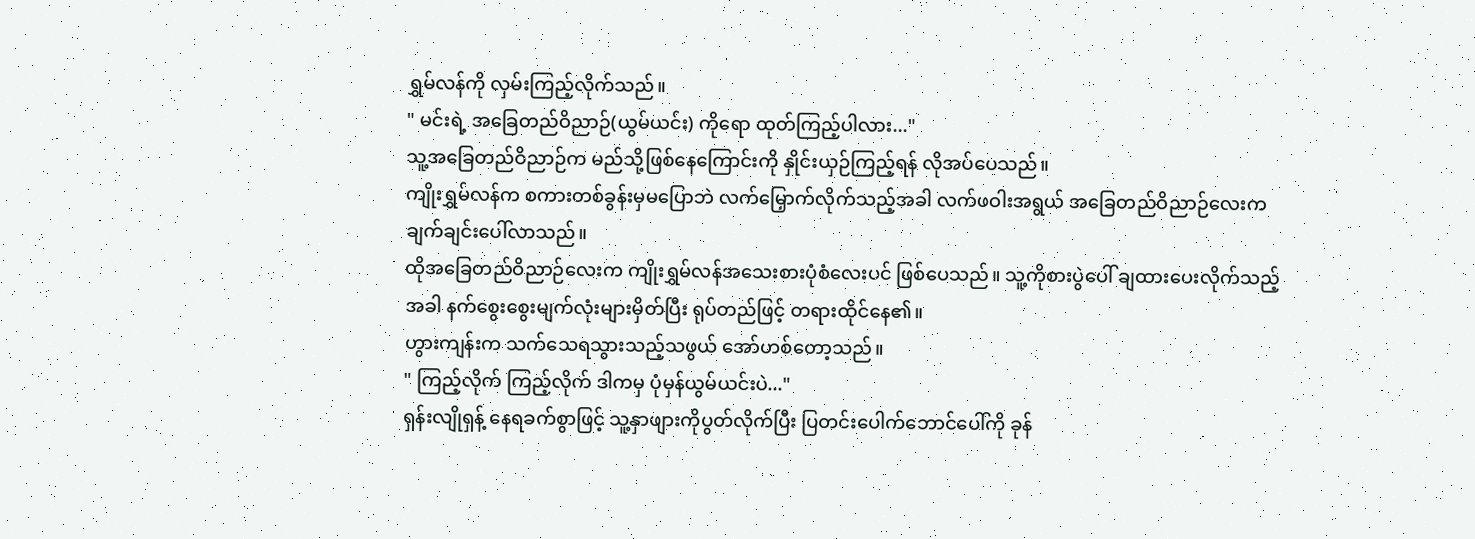ရွှမ်လန်ကို လှမ်းကြည့်လိုက်သည်။
" မင်းရဲ့ အခြေတည်ဝိညာဉ်(ယွမ်ယင်း) ကိုရော ထုတ်ကြည့်ပါလား..."
သူ့အခြေတည်ဝိညာဉ်က မည်သို့ဖြစ်နေကြောင်းကို နှိုင်းယှဉ်ကြည့်ရန် လိုအပ်ပေသည်။
ကျိုးရွှမ်လန်က စကားတစ်ခွန်းမှမပြောဘဲ လက်မြှောက်လိုက်သည့်အခါ လက်ဖဝါးအရွယ် အခြေတည်ဝိညာဉ်လေးက ချက်ချင်းပေါ်လာသည်။
ထိုအခြေတည်ဝိညာဉ်လေးက ကျိုးရွှမ်လန်အသေးစားပုံစံလေးပင် ဖြစ်ပေသည်။ သူ့ကိုစားပွဲပေါ် ချထားပေးလိုက်သည့်အခါ နက်စွေးစွေးမျက်လုံးများမှိတ်ပြီး ရုပ်တည်ဖြင့် တရားထိုင်နေ၏။
ဟွားကျန်းက သက်သေရသွားသည့်သဖွယ် အော်ဟစ်တော့သည်။
" ကြည့်လိုက် ကြည့်လိုက် ဒါကမှ ပုံမှန်ယွမ်ယင်းပဲ..."
ရှန်းလျိုရှန့် နေရခက်စွာဖြင့် သူ့နှာဖျားကိုပွတ်လိုက်ပြီး ပြတင်းပေါက်ဘောင်ပေါ်ကို ခုန်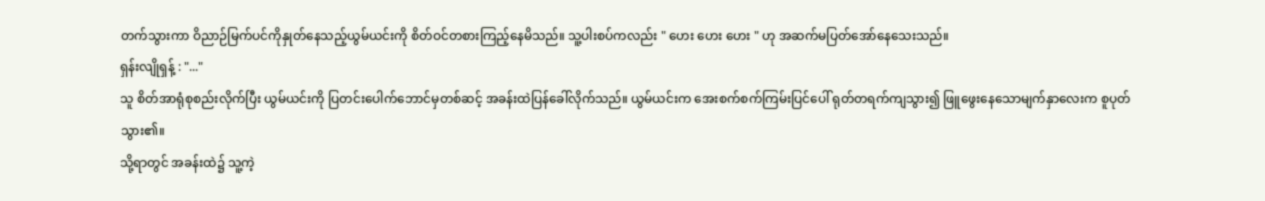တက်သွားကာ ဝိညာဉ်မြက်ပင်ကိုနှုတ်နေသည့်ယွမ်ယင်းကို စိတ်ဝင်တစားကြည့်နေမိသည်။ သူ့ပါးစပ်ကလည်း " ဟေး ဟေး ဟေး " ဟု အဆက်မပြတ်အော်နေသေးသည်။
ရှန်းလျိုရှန့် : "..."
သူ စိတ်အာရုံစုစည်းလိုက်ပြီး ယွမ်ယင်းကို ပြတင်းပေါက်ဘောင်မှတစ်ဆင့် အခန်းထဲပြန်ခေါ်လိုက်သည်။ ယွမ်ယင်းက အေးစက်စက်ကြမ်းပြင်ပေါ် ရုတ်တရက်ကျသွား၍ ဖြူဖွေးနေသောမျက်နှာလေးက စူပုတ်သွား၏။
သို့ရာတွင် အခန်းထဲ၌ သူ့ကဲ့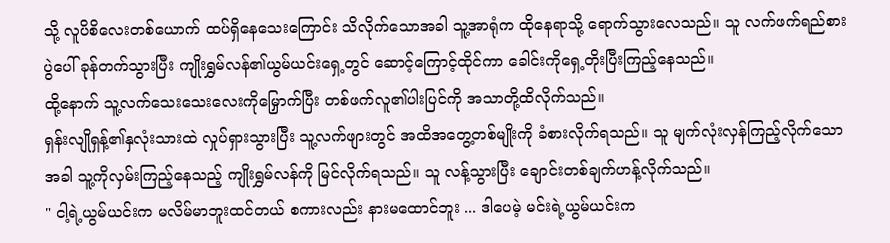သို့ လူပိစိလေးတစ်ယောက် ထပ်ရှိနေသေးကြောင်း သိလိုက်သောအခါ သူ့အာရုံက ထိုနေရာသို့ ရောက်သွားလေသည်။ သူ လက်ဖက်ရည်စားပွဲပေါ် ခုန်တက်သွားပြီး ကျိုးရွှမ်လန်၏ယွမ်ယင်းရှေ့တွင် ဆောင့်ကြောင့်ထိုင်ကာ ခေါင်းကိုရှေ့တိုးပြီးကြည့်နေသည်။
ထို့နောက် သူ့လက်သေးသေးလေးကိုမြှောက်ပြီး တစ်ဖက်လူ၏ပါးပြင်ကို အသာတို့ထိလိုက်သည်။
ရှန်းလျိုရှန့်၏နှလုံးသားထဲ လှုပ်ရှားသွားပြီး သူ့လက်ဖျားတွင် အထိအတွေ့တစ်မျိုးကို ခံစားလိုက်ရသည်။ သူ မျက်လုံးလှန်ကြည့်လိုက်သောအခါ သူ့ကိုလှမ်းကြည့်နေသည့် ကျိုးရွှမ်လန်ကို မြင်လိုက်ရသည်။ သူ လန့်သွားပြီး ချောင်းတစ်ချက်ဟန့်လိုက်သည်။
" ငါ့ရဲ့ယွမ်ယင်းက မလိမ်မာဘူးထင်တယ် စကားလည်း နားမထောင်ဘူး ... ဒါပေမဲ့ မင်းရဲ့ယွမ်ယင်းက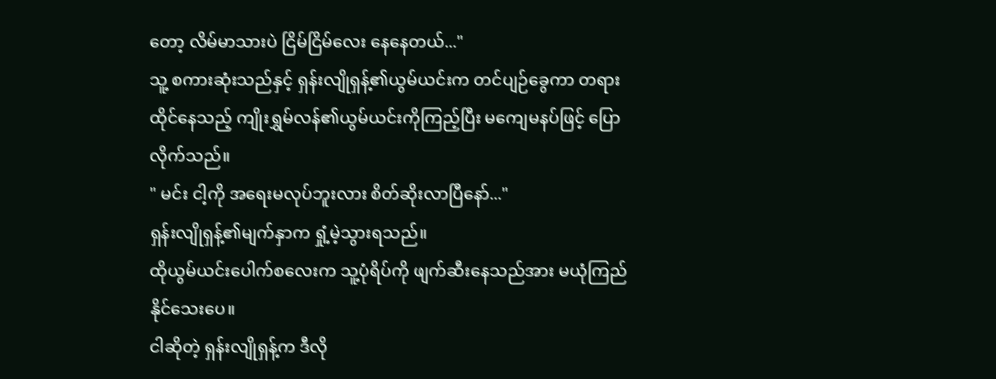တော့ လိမ်မာသားပဲ ငြိမ်ငြိမ်လေး နေနေတယ်..."
သူ့ စကားဆုံးသည်နှင့် ရှန်းလျိုရှန့်၏ယွမ်ယင်းက တင်ပျဉ်ခွေကာ တရားထိုင်နေသည့် ကျိုးရွှမ်လန်၏ယွမ်ယင်းကိုကြည့်ပြီး မကျေမနပ်ဖြင့် ပြောလိုက်သည်။
" မင်း ငါ့ကို အရေးမလုပ်ဘူးလား စိတ်ဆိုးလာပြီနော်..."
ရှန်းလျိုရှန့်၏မျက်နှာက ရှုံ့မဲ့သွားရသည်။
ထိုယွမ်ယင်းပေါက်စလေးက သူ့ပုံရိပ်ကို ဖျက်ဆီးနေသည်အား မယုံကြည်နိုင်သေးပေ။
ငါဆိုတဲ့ ရှန်းလျိုရှန့်က ဒီလို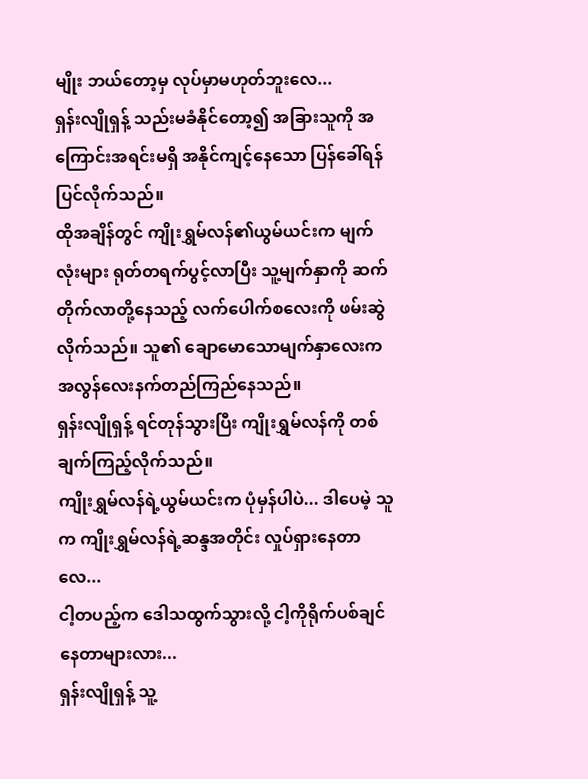မျိုး ဘယ်တော့မှ လုပ်မှာမဟုတ်ဘူးလေ...
ရှန်းလျိုရှန့် သည်းမခံနိုင်တော့၍ အခြားသူကို အကြောင်းအရင်းမရှိ အနိုင်ကျင့်နေသော ပြန်ခေါ်ရန်ပြင်လိုက်သည်။
ထိုအချိန်တွင် ကျိုးရွှမ်လန်၏ယွမ်ယင်းက မျက်လုံးများ ရုတ်တရက်ပွင့်လာပြီး သူ့မျက်နှာကို ဆက်တိုက်လာတို့နေသည့် လက်ပေါက်စလေးကို ဖမ်းဆွဲလိုက်သည်။ သူ၏ ချောမောသောမျက်နှာလေးက အလွန်လေးနက်တည်ကြည်နေသည်။
ရှန်းလျိုရှန့် ရင်တုန်သွားပြီး ကျိုးရွှမ်လန်ကို တစ်ချက်ကြည့်လိုက်သည်။
ကျိုးရွှမ်လန်ရဲ့ယွမ်ယင်းက ပုံမှန်ပါပဲ... ဒါပေမဲ့ သူက ကျိုးရွှမ်လန်ရဲ့ဆန္ဒအတိုင်း လှုပ်ရှားနေတာလေ...
ငါ့တပည့်က ဒေါသထွက်သွားလို့ ငါ့ကိုရိုက်ပစ်ချင်နေတာများလား...
ရှန်းလျိုရှန့် သူ့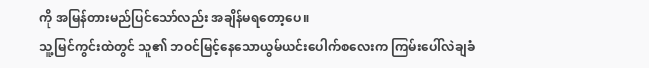ကို အမြန်တားမည်ပြင်သော်လည်း အချိန်မရတော့ပေ။
သူ့မြင်ကွင်းထဲတွင် သူ၏ ဘဝင်မြင့်နေသောယွမ်ယင်းပေါက်စလေးက ကြမ်းပေါ်လဲချခံ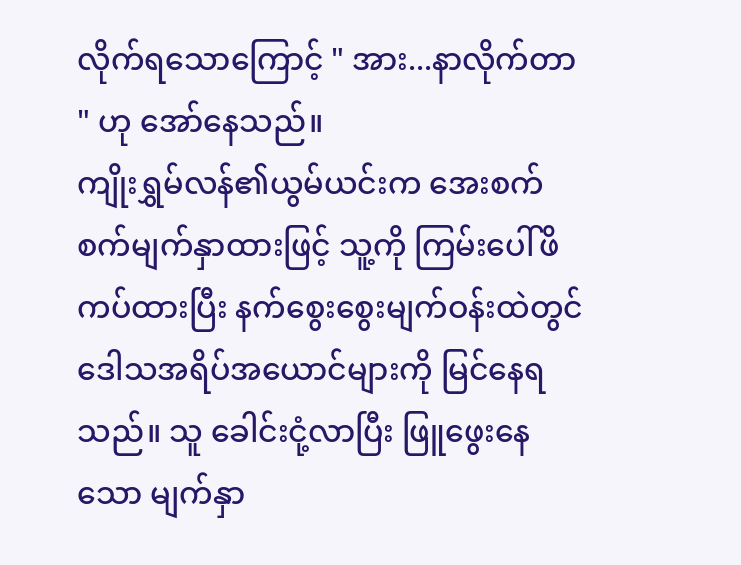လိုက်ရသောကြောင့် " အား...နာလိုက်တာ " ဟု အော်နေသည်။
ကျိုးရွှမ်လန်၏ယွမ်ယင်းက အေးစက်စက်မျက်နှာထားဖြင့် သူ့ကို ကြမ်းပေါ်ဖိကပ်ထားပြီး နက်စွေးစွေးမျက်ဝန်းထဲတွင် ဒေါသအရိပ်အယောင်များကို မြင်နေရသည်။ သူ ခေါင်းငုံ့လာပြီး ဖြူဖွေးနေသော မျက်နှာ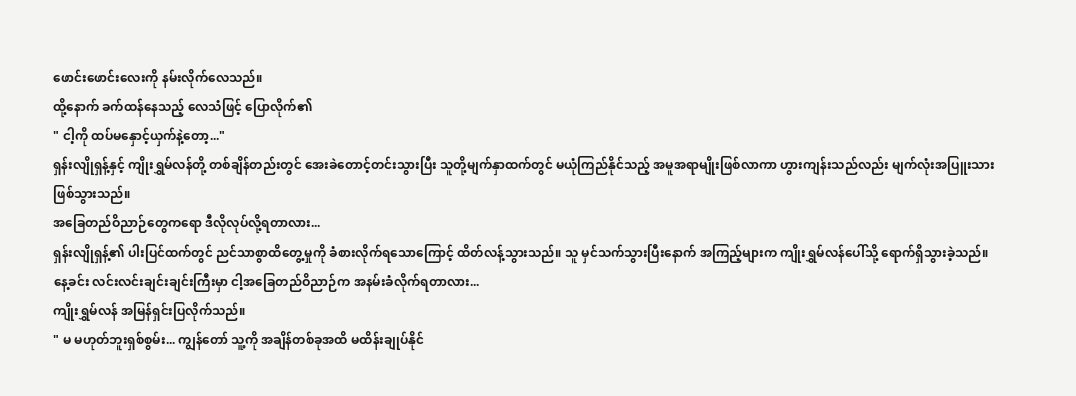ဖောင်းဖောင်းလေးကို နမ်းလိုက်လေသည်။
ထို့နောက် ခက်ထန်နေသည့် လေသံဖြင့် ပြောလိုက်၏
" ငါ့ကို ထပ်မနှောင့်ယှက်နဲ့တော့..."
ရှန်းလျိုရှန့်နှင့် ကျိုးရွှမ်လန်တို့ တစ်ချိန်တည်းတွင် အေးခဲတောင့်တင်းသွားပြီး သူတို့မျက်နှာထက်တွင် မယုံကြည်နိုင်သည့် အမူအရာမျိုးဖြစ်လာကာ ဟွားကျန်းသည်လည်း မျက်လုံးအပြူးသားဖြစ်သွားသည်။
အခြေတည်ဝိညာဉ်တွေကရော ဒီလိုလုပ်လို့ရတာလား...
ရှန်းလျိုရှန့်၏ ပါးပြင်ထက်တွင် ညင်သာစွာထိတွေ့မှုကို ခံစားလိုက်ရသောကြောင့် ထိတ်လန့်သွားသည်။ သူ မှင်သက်သွားပြီးနောက် အကြည့်များက ကျိုးရွှမ်လန်ပေါ်သို့ ရောက်ရှိသွားခဲ့သည်။
နေ့ခင်း လင်းလင်းချင်းချင်းကြီးမှာ ငါ့အခြေတည်ဝိညာဉ်က အနမ်းခံလိုက်ရတာလား...
ကျိုးရွှမ်လန် အမြန်ရှင်းပြလိုက်သည်။
" မ မဟုတ်ဘူးရှစ်စွမ်း... ကျွန်တော် သူ့ကို အချိန်တစ်ခုအထိ မထိန်းချုပ်နိုင်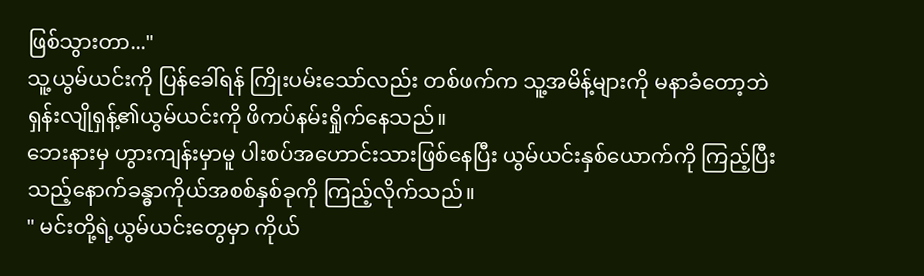ဖြစ်သွားတာ..."
သူ့ယွမ်ယင်းကို ပြန်ခေါ်ရန် ကြိုးပမ်းသော်လည်း တစ်ဖက်က သူ့အမိန့်များကို မနာခံတော့ဘဲ ရှန်းလျိုရှန့်၏ယွမ်ယင်းကို ဖိကပ်နမ်းရှိုက်နေသည်။
ဘေးနားမှ ဟွားကျန်းမှာမူ ပါးစပ်အဟောင်းသားဖြစ်နေပြီး ယွမ်ယင်းနှစ်ယောက်ကို ကြည့်ပြီးသည့်နောက်ခန္ဓာကိုယ်အစစ်နှစ်ခုကို ကြည့်လိုက်သည်။
" မင်းတို့ရဲ့ယွမ်ယင်းတွေမှာ ကိုယ်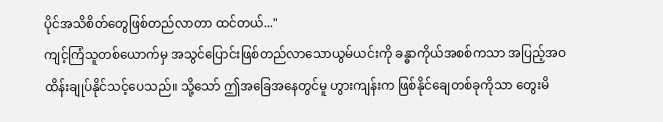ပိုင်အသိစိတ်တွေဖြစ်တည်လာတာ ထင်တယ်..."
ကျင့်ကြံသူတစ်ယောက်မှ အသွင်ပြောင်းဖြစ်တည်လာသောယွမ်ယင်းကို ခန္ဓာကိုယ်အစစ်ကသာ အပြည့်အဝထိန်းချုပ်နိုင်သင့်ပေသည်။ သို့သော် ဤအခြေအနေတွင်မူ ဟွားကျန်းက ဖြစ်နိုင်ချေတစ်ခုကိုသာ တွေးမိ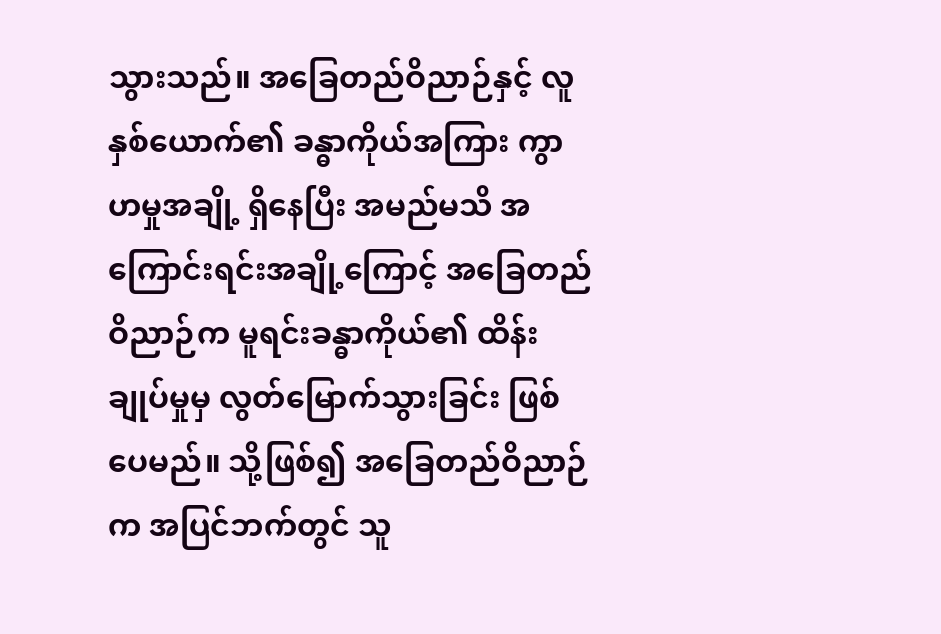သွားသည်။ အခြေတည်ဝိညာဉ်နှင့် လူနှစ်ယောက်၏ ခန္ဓာကိုယ်အကြား ကွာဟမှုအချို့ ရှိနေပြီး အမည်မသိ အကြောင်းရင်းအချို့ကြောင့် အခြေတည်ဝိညာဉ်က မူရင်းခန္ဓာကိုယ်၏ ထိန်းချုပ်မှုမှ လွတ်မြောက်သွားခြင်း ဖြစ်ပေမည်။ သို့ဖြစ်၍ အခြေတည်ဝိညာဉ်က အပြင်ဘက်တွင် သူ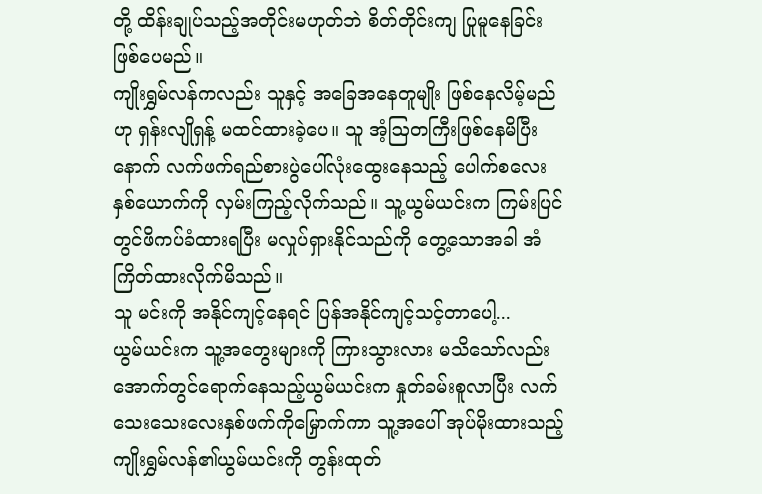တို့ ထိန်းချုပ်သည့်အတိုင်းမဟုတ်ဘဲ စိတ်တိုင်းကျ ပြုမူနေခြင်း ဖြစ်ပေမည်။
ကျိုးရွှမ်လန်ကလည်း သူနှင့် အခြေအနေတူမျိုး ဖြစ်နေလိမ့်မည်ဟု ရှန်းလျိုရှန့် မထင်ထားခဲ့ပေ။ သူ အံ့ဩတကြီးဖြစ်နေမိပြီးနောက် လက်ဖက်ရည်စားပွဲပေါ်လုံးထွေးနေသည့် ပေါက်စလေးနှစ်ယောက်ကို လှမ်းကြည့်လိုက်သည်။ သူ့ယွမ်ယင်းက ကြမ်းပြင်တွင်ဖိကပ်ခံထားရပြီး မလှုပ်ရှားနိုင်သည်ကို တွေ့သောအခါ အံကြိတ်ထားလိုက်မိသည်။
သူ မင်းကို အနိုင်ကျင့်နေရင် ပြန်အနိုင်ကျင့်သင့်တာပေါ့...
ယွမ်ယင်းက သူ့အတွေးများကို ကြားသွားလား မသိသော်လည်း အောက်တွင်ရောက်နေသည့်ယွမ်ယင်းက နှုတ်ခမ်းစူလာပြီး လက်သေးသေးလေးနှစ်ဖက်ကိုမြှောက်ကာ သူ့အပေါ် အုပ်မိုးထားသည့် ကျိုးရွှမ်လန်၏ယွမ်ယင်းကို တွန်းထုတ်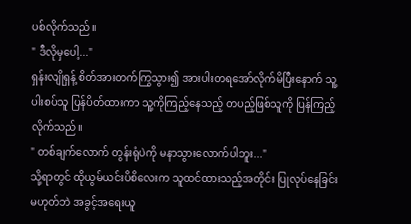ပစ်လိုက်သည်။
" ဒီလိုမှပေါ့..."
ရှန်းလျိုရှန့် စိတ်အားတက်ကြွသွား၍ အားပါးတရအော်လိုက်မိပြီးနောက် သူ့ပါးစပ်သူ ပြန်ပိတ်ထားကာ သူ့ကိုကြည့်နေသည့် တပည့်ဖြစ်သူကို ပြန်ကြည့်လိုက်သည်။
" တစ်ချက်လောက် တွန်းရုံပဲကို မနာသွားလောက်ပါဘူး..."
သို့ရာတွင် ထိုယွမ်ယင်းပိစိလေးက သူထင်ထားသည့်အတိုင်း ပြုလုပ်နေခြင်း မဟုတ်ဘဲ အခွင့်အရေးယူ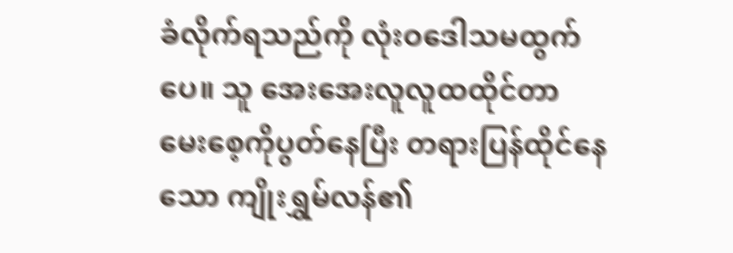ခံလိုက်ရသည်ကို လုံးဝဒေါသမထွက်ပေ။ သူ အေးအေးလူလူထထိုင်တာ မေးစေ့ကိုပွတ်နေပြီး တရားပြန်ထိုင်နေသော ကျိုးရွှမ်လန်၏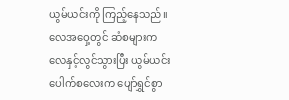ယွမ်ယင်းကို ကြည့်နေသည်။
လေအဝှေ့တွင် ဆံစများက လေနှင့်လွင်သွားပြီး ယွမ်ယင်းပေါက်စလေးက ပျော်ရွှင်စွာ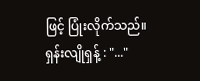ဖြင့် ပြုံးလိုက်သည်။
ရှန်းလျိုရှန့် : "..."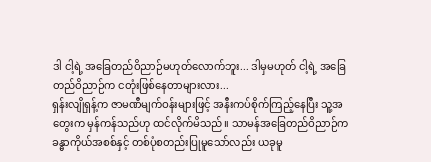ဒါ ငါ့ရဲ့ အခြေတည်ဝိညာဉ်မဟုတ်လောက်ဘူး... ဒါမှမဟုတ် ငါ့ရဲ့ အခြေတည်ဝိညာဉ်က ငတုံးဖြစ်နေတာများလား...
ရှန်းလျိုရှန့်က ဇာမဏီမျက်ဝန်းများဖြင့် အနီးကပ်စိုက်ကြည့်နေပြီး သူ့အတွေးက မှန်ကန်သည်ဟု ထင်လိုက်မိသည်။ သာမန်အခြေတည်ဝိညာဉ်က ခန္ဓာကိုယ်အစစ်နှင့် တစ်ပုံစတည်းပြုမူသော်လည်း ယခုမူ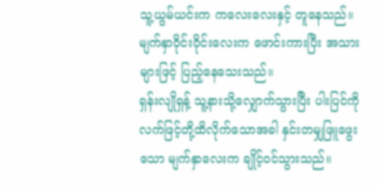သူ့ယွမ်ယင်းက ကလေးလေးနှင့် တူနေသည်။
မျက်နှာဝိုင်းဝိုင်းလေးက ဖောင်းကားပြီး အသားများဖြင့် ပြည့်နေသေးသည်။
ရှန်းလျိုရှန့် သူ့နားသို့လျှောက်သွားပြီး ပါးပြင်ကို လက်ဖြင့်တို့ထိလိုက်သောအခါ နှင်းတမျှဖြူဖွေးသော မျက်နှာလေးက ချိုင့်ဝင်သွားသည်။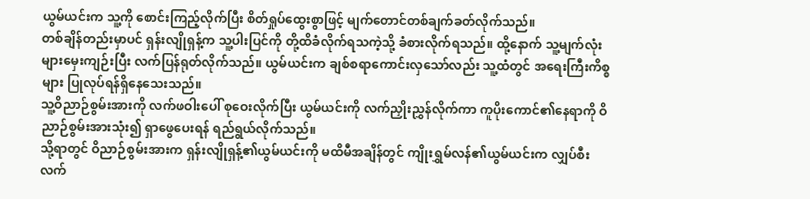ယွမ်ယင်းက သူ့ကို စောင်းကြည့်လိုက်ပြီး စိတ်ရှုပ်ထွေးစွာဖြင့် မျက်တောင်တစ်ချက်ခတ်လိုက်သည်။
တစ်ချိန်တည်းမှာပင် ရှန်းလျိုရှန့်က သူ့ပါးပြင်ကို တို့ထိခံလိုက်ရသကဲ့သို့ ခံစားလိုက်ရသည်။ ထို့နောက် သူ့မျက်လုံးများမှေးကျဉ်းပြီး လက်ပြန်ရုတ်လိုက်သည်။ ယွမ်ယင်းက ချစ်စရာကောင်းလှသော်လည်း သူ့ထံတွင် အရေးကြီးကိစ္စများ ပြုလုပ်ရန်ရှိနေသေးသည်။
သူ့ဝိညာဉ်စွမ်းအားကို လက်ဖဝါးပေါ် စုဝေးလိုက်ပြီး ယွမ်ယင်းကို လက်ညှိုးညွှန်လိုက်ကာ ကူပိုးကောင်၏နေရာကို ဝိညာဉ်စွမ်းအားသုံး၍ ရှာဖွေပေးရန် ရည်ရွယ်လိုက်သည်။
သို့ရာတွင် ဝိညာဉ်စွမ်းအားက ရှန်းလျိုရှန့်၏ယွမ်ယင်းကို မထိမီအချိန်တွင် ကျိုးရွှမ်လန်၏ယွမ်ယင်းက လျှပ်စီးလက်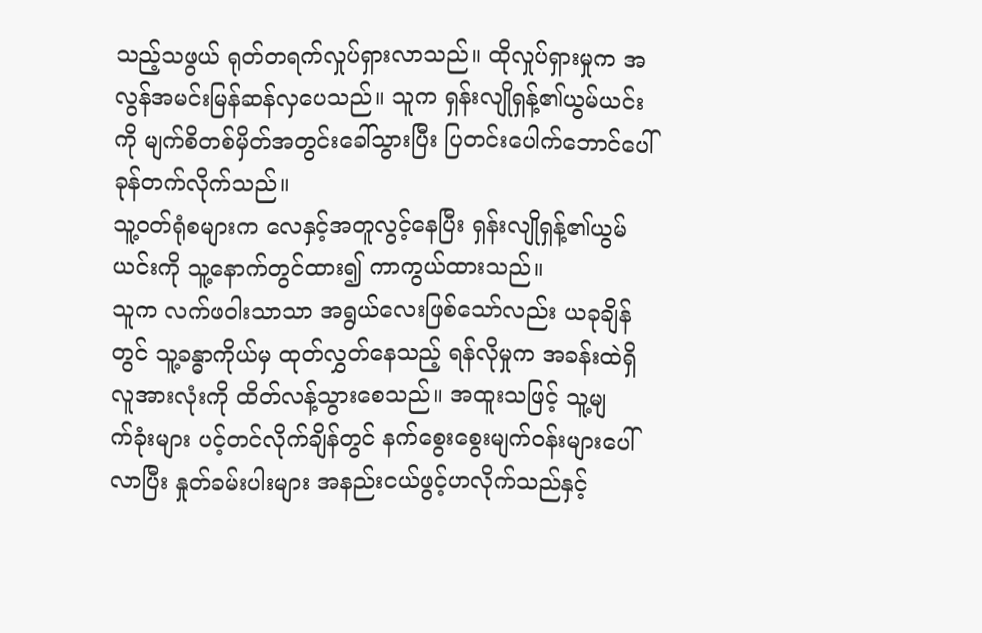သည့်သဖွယ် ရုတ်တရက်လှုပ်ရှားလာသည်။ ထိုလှုပ်ရှားမှုက အလွန်အမင်းမြန်ဆန်လှပေသည်။ သူက ရှန်းလျိုရှန့်၏ယွမ်ယင်းကို မျက်စိတစ်မှိတ်အတွင်းခေါ်သွားပြီး ပြတင်းပေါက်ဘောင်ပေါ် ခုန်တက်လိုက်သည်။
သူ့ဝတ်ရုံစများက လေနှင့်အတူလွင့်နေပြီး ရှန်းလျိုရှန့်၏ယွမ်ယင်းကို သူ့နောက်တွင်ထား၍ ကာကွယ်ထားသည်။
သူက လက်ဖဝါးသာသာ အရွယ်လေးဖြစ်သော်လည်း ယခုချိန်တွင် သူ့ခန္ဓာကိုယ်မှ ထုတ်လွှတ်နေသည့် ရန်လိုမှုက အခန်းထဲရှိလူအားလုံးကို ထိတ်လန့်သွားစေသည်။ အထူးသဖြင့် သူ့မျ
က်ခုံးများ ပင့်တင်လိုက်ချိန်တွင် နက်စွေးစွေးမျက်ဝန်းများပေါ်လာပြီး နှုတ်ခမ်းပါးများ အနည်းငယ်ဖွင့်ဟလိုက်သည်နှင့်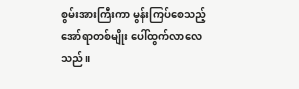စွမ်းအားကြီးကာ မွန်းကြပ်စေသည့် အော်ရာတစ်မျိုး ပေါ်ထွက်လာလေသည်။